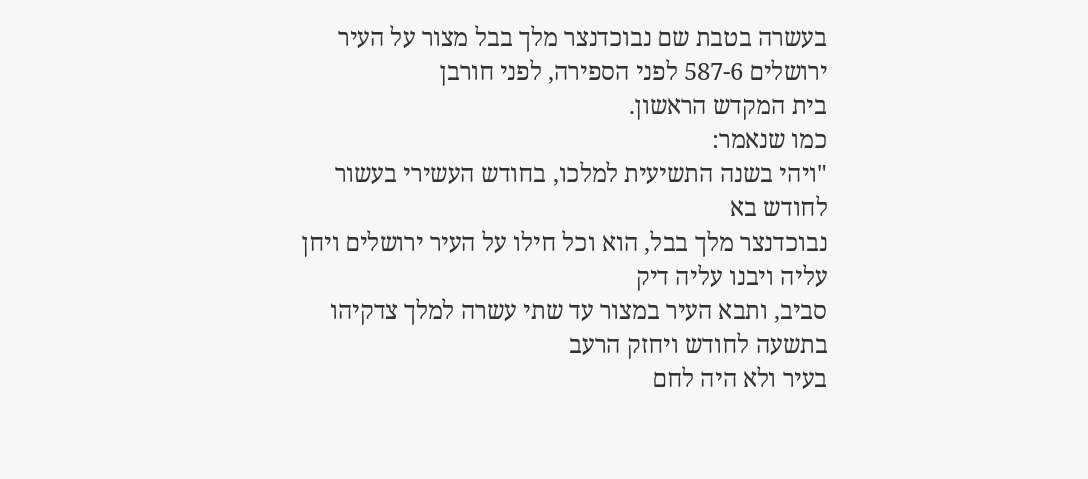בעשרה בטבת שם נבוכדנצר מלך בבל מצור על העיר ירושלים 587-6 לפני הספירה, לפני חורבן
בית המקדש הראשון.
כמו שנאמר:
"ויהי בשנה התשיעית למלכו, בחודש העשירי בעשור לחודש בא
נבוכדנצר מלך בבל, הוא וכל חילו על העיר ירושלים ויחן עליה ויבנו עליה דיק
סביב, ותבא העיר במצור עד שתי עשרה למלך צדקיהו בתשעה לחודש ויחזק הרעב
בעיר ולא היה לחם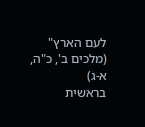לעם הארץ"
(מלכים ב', כ"ה, א-ג)
בראשית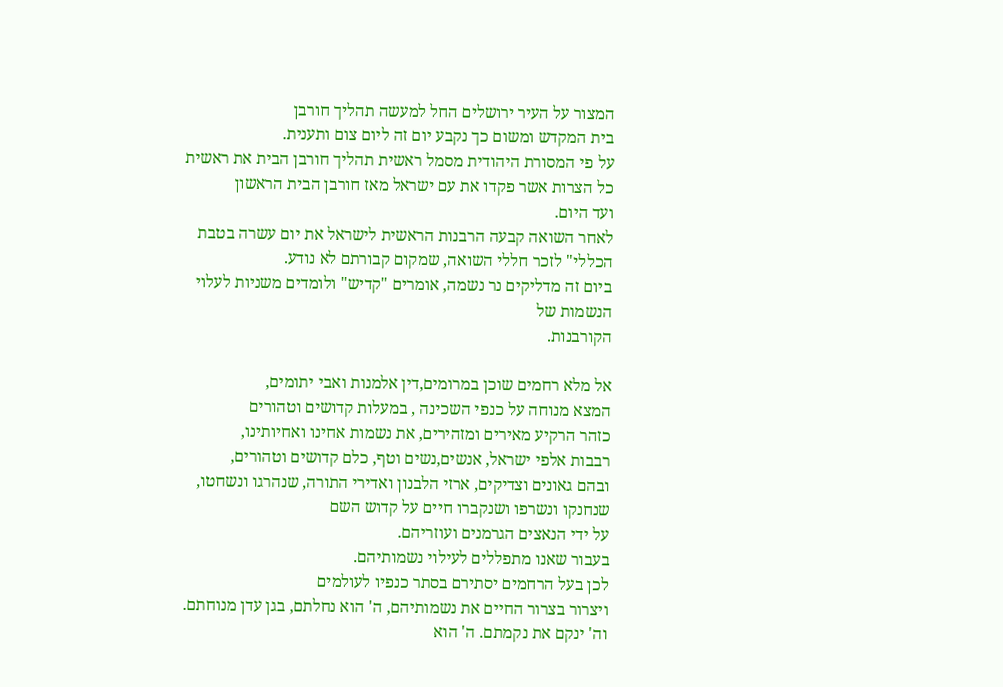המצור על העיר ירושלים החל למעשה תהליך חורבן
בית המקדש ומשום כך נקבע יום זה ליום צום ותענית.
על פי המסורת היהודית מסמל ראשית תהליך חורבן הבית את ראשית
כל הצרות אשר פקדו את עם ישראל מאז חורבן הבית הראשון
ועד היום.
לאחר השואה קבעה הרבנות הראשית לישראל את יום עשרה בטבת
הכללי" לזכר חללי השואה, שמקום קבורתם לא נודע.
ביום זה מדליקים נר נשמה, אומרים "קדיש" ולומדים משניות לעלוי הנשמות של
הקורבנות.

אל מלא רחמים שוכן במרומים,דין אלמנות ואבי יתומים,
המצא מנוחה על כנפי השכינה , במעלות קדושים וטהורים
כזהר הרקיע מאירים ומזהירים, את נשמות אחינו ואחיותינו,
רבבות אלפי ישראל, אנשים,נשים וטף, כלם קדושים וטהורים,
ובהם גאונים וצדיקים, ארזי הלבנון ואדירי התורה, שנהרגו ונשחטו,
שנחנקו ונשרפו ושנקברו חיים על קדוש השם
על ידי הנאצים הגרמנים ועוזריהם.
בעבור שאנו מתפללים לעילוי נשמותיהם.
לכן בעל הרחמים יסתירם בסתר כנפיו לעולמים
ויצרור בצרור החיים את נשמותיהם, ה' הוא נחלתם, בגן עדן מנוחתם.
וה' ינקם את נקמתם. ה' הוא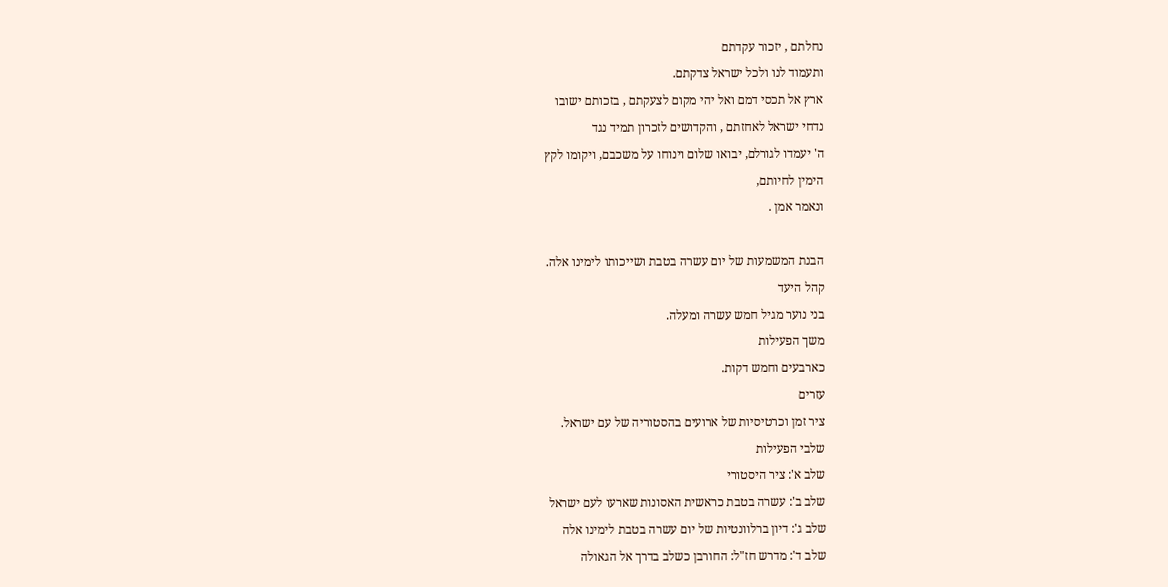נחלתם , יזכור עקדתם
ותעמוד לנו ולכל ישראל צדקתם.
ארץ אל תכסי דמם ואל יהי מקום לצעקתם , בזכותם ישובו
נדחי ישראל לאחזתם , והקדושים לזכרון תמיד נגד
ה' יעמדו לגורלם, יבואו שלום וינוחו על משכבם, ויקומו לקץ
הימין לחיותם,
ונאמר אמן .

הבנת המשמעות של יום עשרה בטבת ושייכותו לימינו אלה.
קהל היעד
בני נוער מגיל חמש עשרה ומעלה.
משך הפעילות
כארבעים וחמש דקות.
עזרים
ציר זמן וכרטיסיות של ארועים בהסטוריה של עם ישראל.
שלבי הפעילות
שלב א': ציר היסטורי
שלב ב': עשרה בטבת כראשית האסונות שארעו לעם ישראל
שלב ג': דיון ברלוונטיות של יום עשרה בטבת לימינו אלה
שלב ד': מדרש חז"ל: החורבן כשלב בדרך אל הגאולה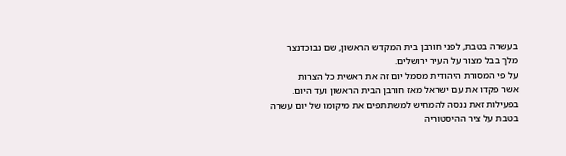בעשרה בטבת, לפני חורבן בית המקדש הראשון, שם נבוכדנצר
מלך בבל מצור על העיר ירושלים.
על פי המסורת היהודית מסמל יום זה את ראשית כל הצרות
אשר פקדו את עם ישראל מאז חורבן הבית הראשון ועד היום.
בפעילות זאת ננסה להמחיש למשתתפים את מיקומו של יום עשרה
בטבת על ציר ההיסטוריה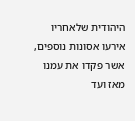היהודית שלאחריו אירעו אסונות נוספים,
אשר פקדו את עמנו מאז ועד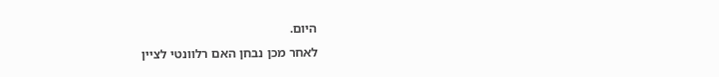היום.
לאחר מכן נבחן האם רלוונטי לציין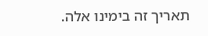תאריך זה בימינו אלה.